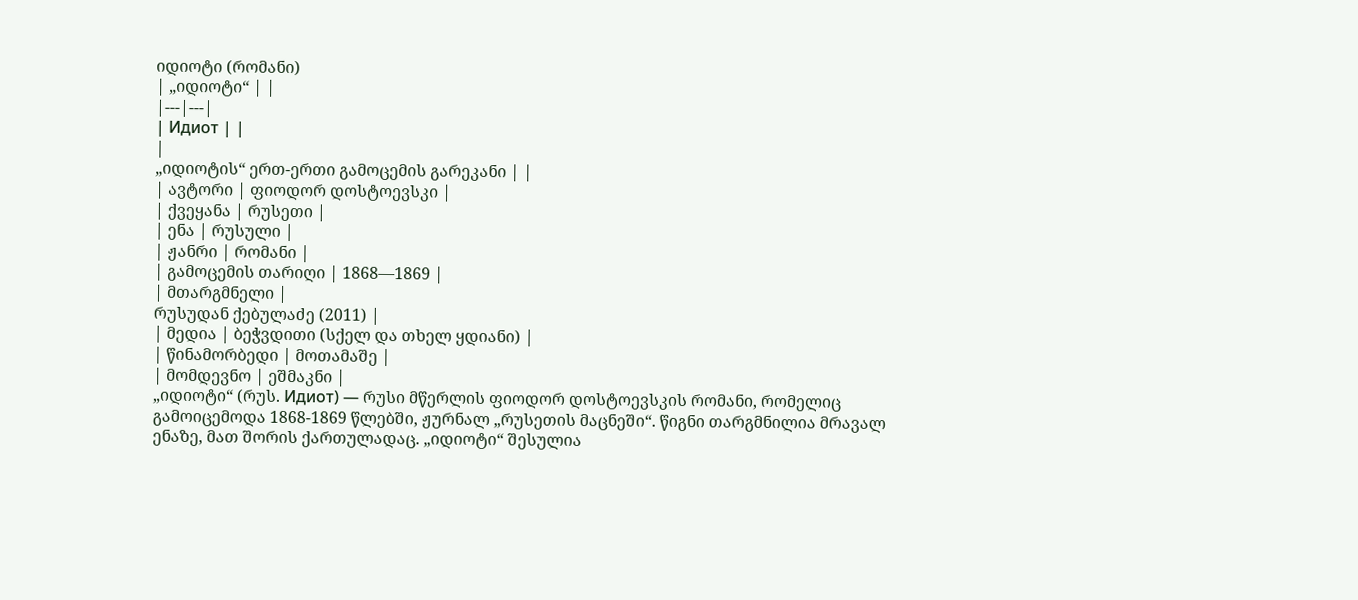იდიოტი (რომანი)
| „იდიოტი“ | |
|---|---|
| Идиот | |
|
„იდიოტის“ ერთ-ერთი გამოცემის გარეკანი | |
| ავტორი | ფიოდორ დოსტოევსკი |
| ქვეყანა | რუსეთი |
| ენა | რუსული |
| ჟანრი | რომანი |
| გამოცემის თარიღი | 1868—1869 |
| მთარგმნელი |
რუსუდან ქებულაძე (2011) |
| მედია | ბეჭვდითი (სქელ და თხელ ყდიანი) |
| წინამორბედი | მოთამაშე |
| მომდევნო | ეშმაკნი |
„იდიოტი“ (რუს. Идиот) — რუსი მწერლის ფიოდორ დოსტოევსკის რომანი, რომელიც გამოიცემოდა 1868-1869 წლებში, ჟურნალ „რუსეთის მაცნეში“. წიგნი თარგმნილია მრავალ ენაზე, მათ შორის ქართულადაც. „იდიოტი“ შესულია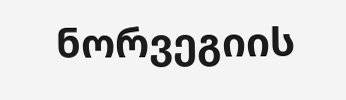ნორვეგიის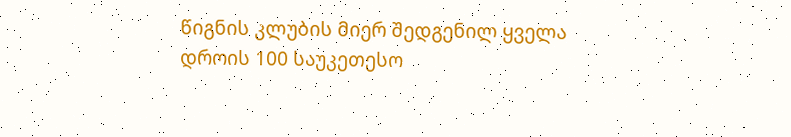წიგნის კლუბის მიერ შედგენილ ყველა დროის 100 საუკეთესო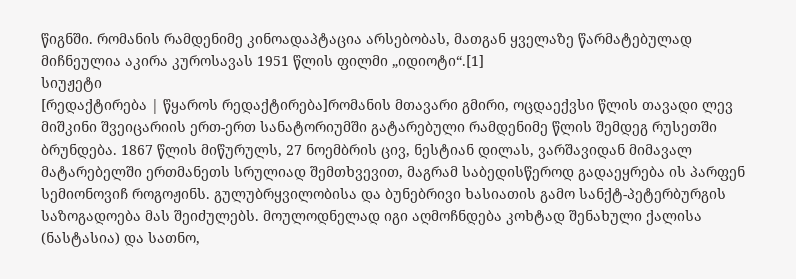წიგნში. რომანის რამდენიმე კინოადაპტაცია არსებობას, მათგან ყველაზე წარმატებულად მიჩნეულია აკირა კუროსავას 1951 წლის ფილმი „იდიოტი“.[1]
სიუჟეტი
[რედაქტირება | წყაროს რედაქტირება]რომანის მთავარი გმირი, ოცდაექვსი წლის თავადი ლევ მიშკინი შვეიცარიის ერთ-ერთ სანატორიუმში გატარებული რამდენიმე წლის შემდეგ რუსეთში ბრუნდება. 1867 წლის მიწურულს, 27 ნოემბრის ცივ, ნესტიან დილას, ვარშავიდან მიმავალ მატარებელში ერთმანეთს სრულიად შემთხვევით, მაგრამ საბედისწეროდ გადაეყრება ის პარფენ სემიონოვიჩ როგოჟინს. გულუბრყვილობისა და ბუნებრივი ხასიათის გამო სანქტ-პეტერბურგის საზოგადოება მას შეიძულებს. მოულოდნელად იგი აღმოჩნდება კოხტად შენახული ქალისა (ნასტასია) და სათნო,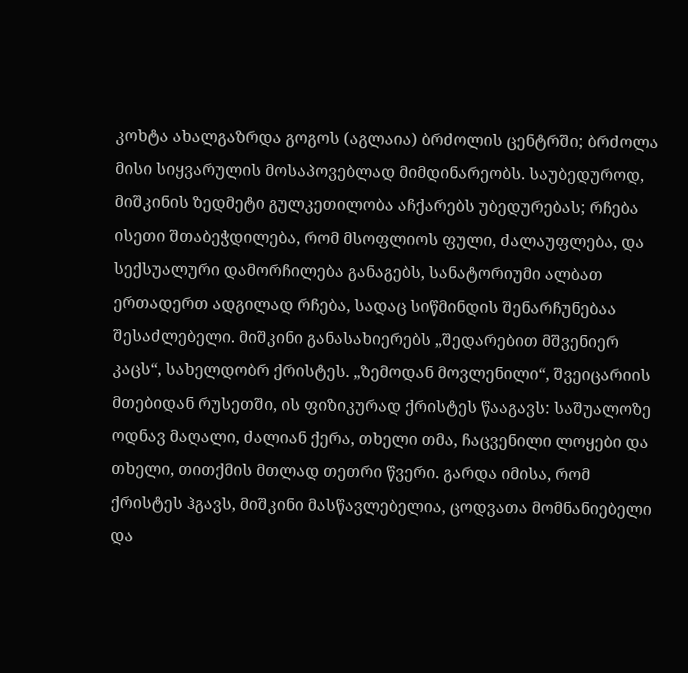კოხტა ახალგაზრდა გოგოს (აგლაია) ბრძოლის ცენტრში; ბრძოლა მისი სიყვარულის მოსაპოვებლად მიმდინარეობს. საუბედუროდ, მიშკინის ზედმეტი გულკეთილობა აჩქარებს უბედურებას; რჩება ისეთი შთაბეჭდილება, რომ მსოფლიოს ფული, ძალაუფლება, და სექსუალური დამორჩილება განაგებს, სანატორიუმი ალბათ ერთადერთ ადგილად რჩება, სადაც სიწმინდის შენარჩუნებაა შესაძლებელი. მიშკინი განასახიერებს „შედარებით მშვენიერ კაცს“, სახელდობრ ქრისტეს. „ზემოდან მოვლენილი“, შვეიცარიის მთებიდან რუსეთში, ის ფიზიკურად ქრისტეს წააგავს: საშუალოზე ოდნავ მაღალი, ძალიან ქერა, თხელი თმა, ჩაცვენილი ლოყები და თხელი, თითქმის მთლად თეთრი წვერი. გარდა იმისა, რომ ქრისტეს ჰგავს, მიშკინი მასწავლებელია, ცოდვათა მომნანიებელი და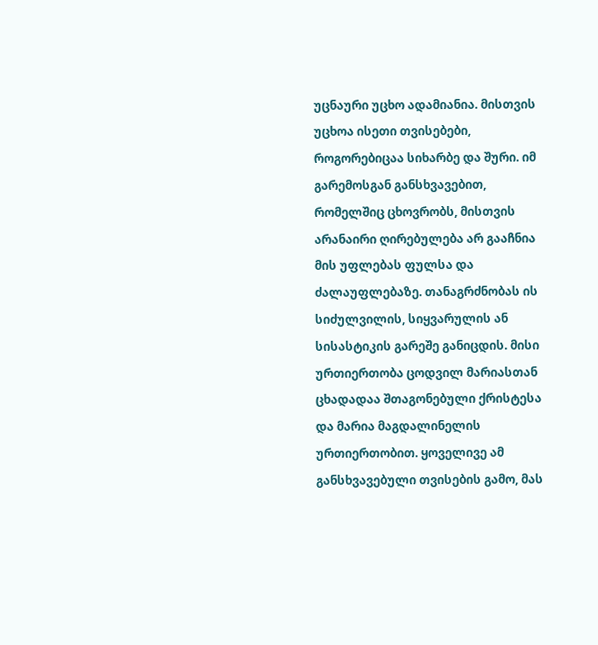უცნაური უცხო ადამიანია. მისთვის უცხოა ისეთი თვისებები, როგორებიცაა სიხარბე და შური. იმ გარემოსგან განსხვავებით, რომელშიც ცხოვრობს, მისთვის არანაირი ღირებულება არ გააჩნია მის უფლებას ფულსა და ძალაუფლებაზე. თანაგრძნობას ის სიძულვილის, სიყვარულის ან სისასტიკის გარეშე განიცდის. მისი ურთიერთობა ცოდვილ მარიასთან ცხადადაა შთაგონებული ქრისტესა და მარია მაგდალინელის ურთიერთობით. ყოველივე ამ განსხვავებული თვისების გამო, მას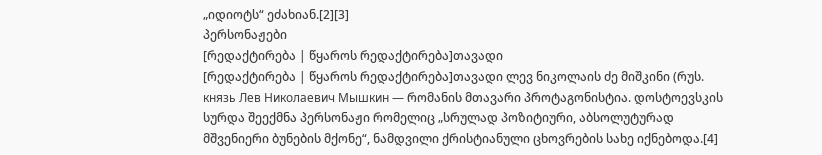„იდიოტს“ ეძახიან.[2][3]
პერსონაჟები
[რედაქტირება | წყაროს რედაქტირება]თავადი
[რედაქტირება | წყაროს რედაქტირება]თავადი ლევ ნიკოლაის ძე მიშკინი (რუს. князь Лев Николаевич Мышкин — რომანის მთავარი პროტაგონისტია. დოსტოევსკის სურდა შეექმნა პერსონაჟი რომელიც „სრულად პოზიტიური, აბსოლუტურად მშვენიერი ბუნების მქონე“, ნამდვილი ქრისტიანული ცხოვრების სახე იქნებოდა.[4]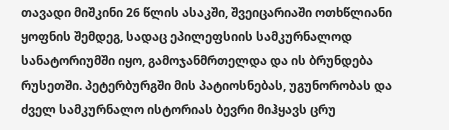თავადი მიშკინი 26 წლის ასაკში, შვეიცარიაში ოთხწლიანი ყოფნის შემდეგ, სადაც ეპილეფსიის სამკურნალოდ სანატორიუმში იყო, გამოჯანმრთელდა და ის ბრუნდება რუსეთში. პეტერბურგში მის პატიოსნებას, უგუნორობას და ძველ სამკურნალო ისტორიას ბევრი მიჰყავს ცრუ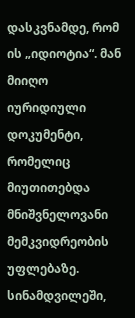დასკვნამდე, რომ ის „იდიოტია“. მან მიიღო იურიდიული დოკუმენტი, რომელიც მიუთითებდა მნიშვნელოვანი მემკვიდრეობის უფლებაზე. სინამდვილეში,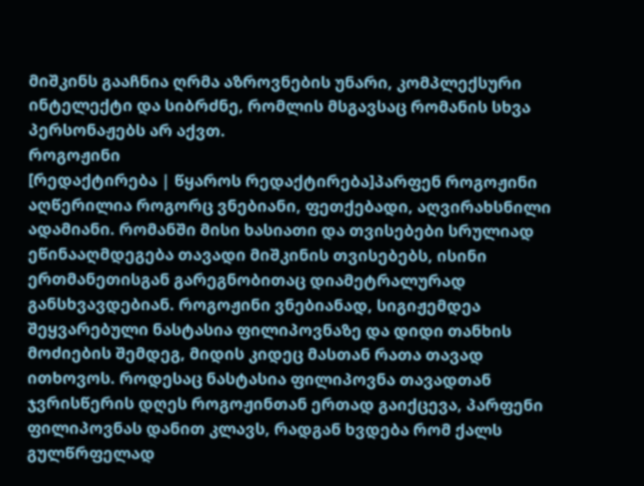მიშკინს გააჩნია ღრმა აზროვნების უნარი, კომპლექსური ინტელექტი და სიბრძნე, რომლის მსგავსაც რომანის სხვა პერსონაჟებს არ აქვთ.
როგოჟინი
[რედაქტირება | წყაროს რედაქტირება]პარფენ როგოჟინი აღწერილია როგორც ვნებიანი, ფეთქებადი, აღვირახსნილი ადამიანი. რომანში მისი ხასიათი და თვისებები სრულიად ეწინააღმდეგება თავადი მიშკინის თვისებებს, ისინი ერთმანეთისგან გარეგნობითაც დიამეტრალურად განსხვავდებიან. როგოჟინი ვნებიანად, სიგიჟემდეა შეყვარებული ნასტასია ფილიპოვნაზე და დიდი თანხის მოძიების შემდეგ, მიდის კიდეც მასთან რათა თავად ითხოვოს. როდესაც ნასტასია ფილიპოვნა თავადთან ჯვრისწერის დღეს როგოჟინთან ერთად გაიქცევა, პარფენი ფილიპოვნას დანით კლავს, რადგან ხვდება რომ ქალს გულწრფელად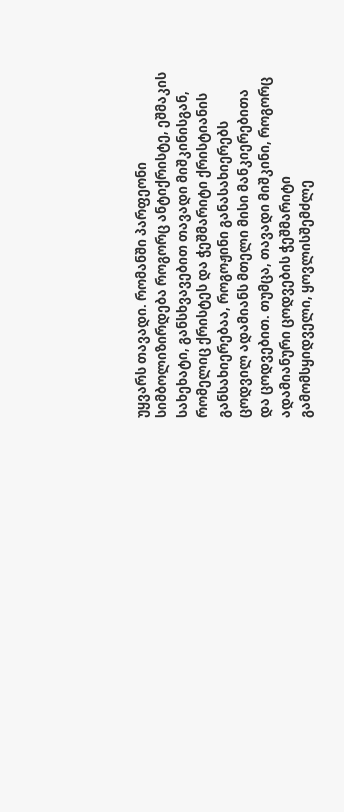უყვარს თავადი. რომანში პარფეონი სიმბოლიზირდება როგორც ანტიქრისტე, ეშმაკის სახეხატი, განსხვავებით თავადი მიშკინისგან, რომელიც ქრისტეს და ჭეშმარიტი ქრისტიანის განსახიერებაა, როგოჟინი განასახიერებს ცოდვილ ადამიანს მთელი მისი მანკიერებითა და ცოდვებით. თუმცა, თავადი მიშკინი, როგორც ადამიანური ცოდვების ჭეშმარიტი გამომსყიდველი, ყოვლისშემძლე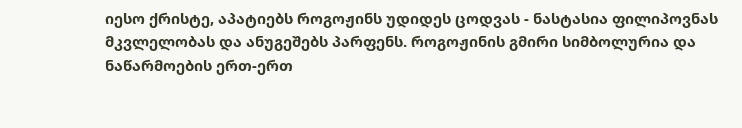იესო ქრისტე, აპატიებს როგოჟინს უდიდეს ცოდვას - ნასტასია ფილიპოვნას მკვლელობას და ანუგეშებს პარფენს. როგოჟინის გმირი სიმბოლურია და ნაწარმოების ერთ-ერთ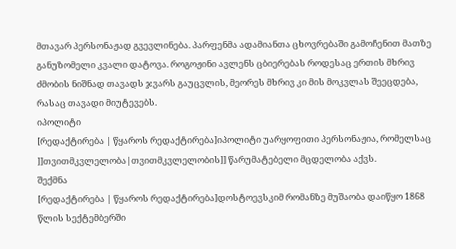მთავარ პერსონაჟად გვევლინება. პარფენმა ადამიანთა ცხოვრებაში გამოჩენით მათზე განუზომელი კვალი დატოვა. როგოჟინი ავლენს ცბიერებას როდესაც ერთის მხრივ ძმობის ნიშნად თავადს ჯვარს გაუცვლის, მეორეს მხრივ კი მის მოკვლას შეეცდება, რასაც თავადი მიუტევებს.
იპოლიტი
[რედაქტირება | წყაროს რედაქტირება]იპოლიტი უარყოფითი პერსონაჟია, რომელსაც ]]თვითმკვლელობა|თვითმკვლელობის]] წარუმატებელი მცდელობა აქვს.
შექმნა
[რედაქტირება | წყაროს რედაქტირება]დოსტოევსკიმ რომანზე მუშაობა დაიწყო 1868 წლის სექტემბერში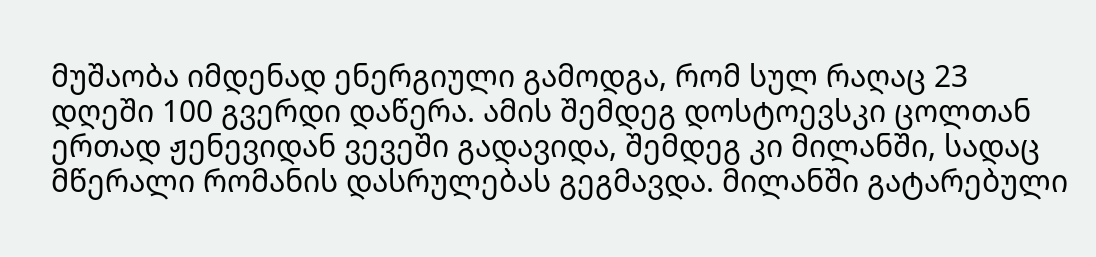მუშაობა იმდენად ენერგიული გამოდგა, რომ სულ რაღაც 23 დღეში 100 გვერდი დაწერა. ამის შემდეგ დოსტოევსკი ცოლთან ერთად ჟენევიდან ვევეში გადავიდა, შემდეგ კი მილანში, სადაც მწერალი რომანის დასრულებას გეგმავდა. მილანში გატარებული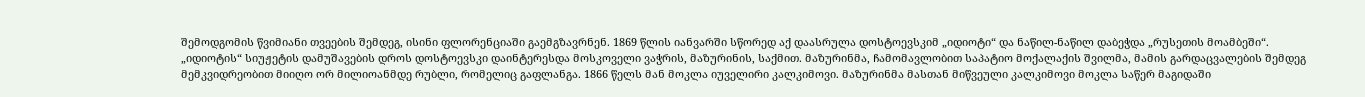შემოდგომის წვიმიანი თვეების შემდეგ, ისინი ფლორენციაში გაემგზავრნენ. 1869 წლის იანვარში სწორედ აქ დაასრულა დოსტოევსკიმ „იდიოტი“ და ნაწილ-ნაწილ დაბეჭდა „რუსეთის მოამბეში“.
„იდიოტის“ სიუჟეტის დამუშავების დროს დოსტოევსკი დაინტერესდა მოსკოველი ვაჭრის, მაზურინის, საქმით. მაზურინმა, ჩამომავლობით საპატიო მოქალაქის შვილმა, მამის გარდაცვალების შემდეგ მემკვიდრეობით მიიღო ორ მილიოანმდე რუბლი, რომელიც გაფლანგა. 1866 წელს მან მოკლა იუველირი კალკიმოვი. მაზურინმა მასთან მიწვეული კალკიმოვი მოკლა საწერ მაგიდაში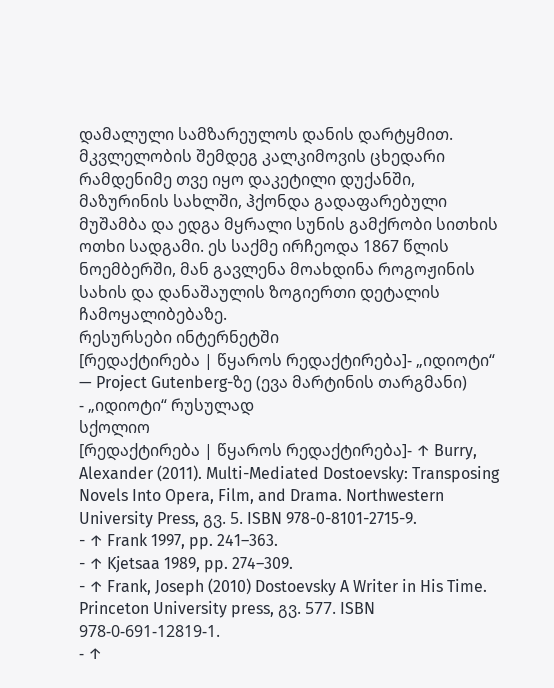დამალული სამზარეულოს დანის დარტყმით. მკვლელობის შემდეგ კალკიმოვის ცხედარი რამდენიმე თვე იყო დაკეტილი დუქანში, მაზურინის სახლში, ჰქონდა გადაფარებული მუშამბა და ედგა მყრალი სუნის გამქრობი სითხის ოთხი სადგამი. ეს საქმე ირჩეოდა 1867 წლის ნოემბერში, მან გავლენა მოახდინა როგოჟინის სახის და დანაშაულის ზოგიერთი დეტალის ჩამოყალიბებაზე.
რესურსები ინტერნეტში
[რედაქტირება | წყაროს რედაქტირება]- „იდიოტი“ — Project Gutenberg-ზე (ევა მარტინის თარგმანი)
- „იდიოტი“ რუსულად
სქოლიო
[რედაქტირება | წყაროს რედაქტირება]- ↑ Burry, Alexander (2011). Multi-Mediated Dostoevsky: Transposing Novels Into Opera, Film, and Drama. Northwestern University Press, გვ. 5. ISBN 978-0-8101-2715-9.
- ↑ Frank 1997, pp. 241–363.
- ↑ Kjetsaa 1989, pp. 274–309.
- ↑ Frank, Joseph (2010) Dostoevsky A Writer in His Time. Princeton University press, გვ. 577. ISBN 978-0-691-12819-1.
- ↑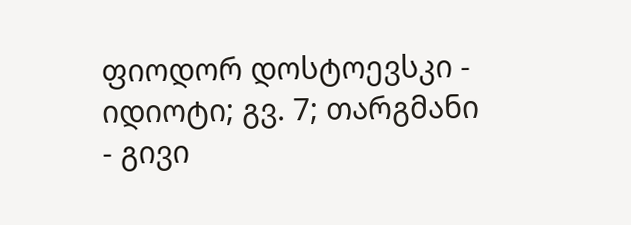ფიოდორ დოსტოევსკი - იდიოტი; გვ. 7; თარგმანი - გივი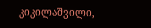კიკილაშვილი,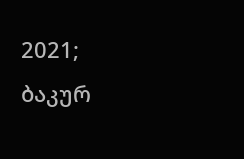2021; ბაკურ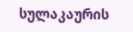სულაკაურის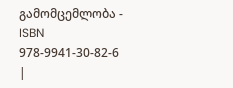გამომცემლობა - ISBN 978-9941-30-82-6
|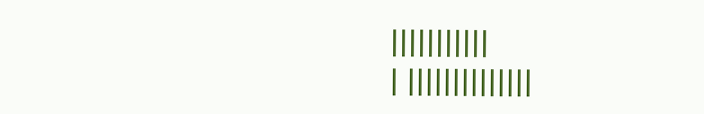|||||||||||
| ||||||||||||||